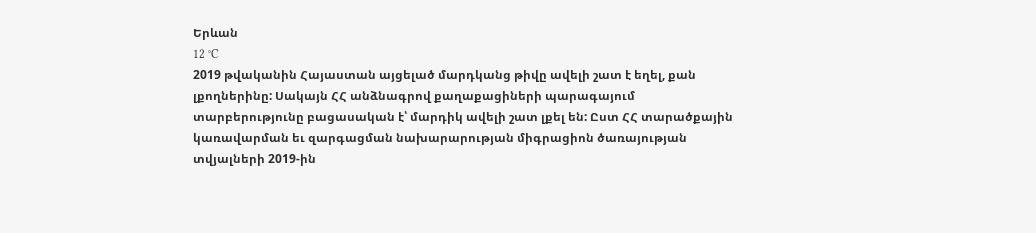Երևան
12 °C
2019 թվականին Հայաստան այցելած մարդկանց թիվը ավելի շատ է եղել, քան լքողներինը: Սակայն ՀՀ անձնագրով քաղաքացիների պարագայում տարբերությունը բացասական է՝ մարդիկ ավելի շատ լքել են: Ըստ ՀՀ տարածքային կառավարման եւ զարգացման նախարարության միգրացիոն ծառայության տվյալների 2019-ին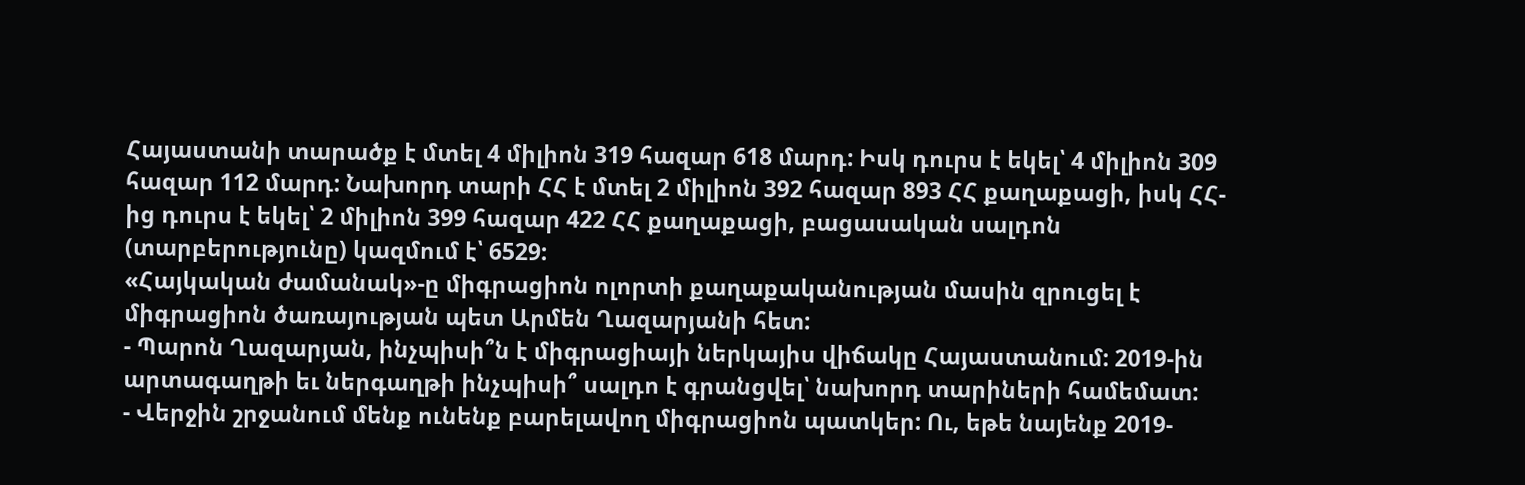Հայաստանի տարածք է մտել 4 միլիոն 319 հազար 618 մարդ: Իսկ դուրս է եկել՝ 4 միլիոն 309 հազար 112 մարդ: Նախորդ տարի ՀՀ է մտել 2 միլիոն 392 հազար 893 ՀՀ քաղաքացի, իսկ ՀՀ-ից դուրս է եկել՝ 2 միլիոն 399 հազար 422 ՀՀ քաղաքացի, բացասական սալդոն (տարբերությունը) կազմում է՝ 6529:
«Հայկական ժամանակ»-ը միգրացիոն ոլորտի քաղաքականության մասին զրուցել է միգրացիոն ծառայության պետ Արմեն Ղազարյանի հետ:
- Պարոն Ղազարյան, ինչպիսի՞ն է միգրացիայի ներկայիս վիճակը Հայաստանում: 2019-ին արտագաղթի եւ ներգաղթի ինչպիսի՞ սալդո է գրանցվել՝ նախորդ տարիների համեմատ:
- Վերջին շրջանում մենք ունենք բարելավող միգրացիոն պատկեր: Ու, եթե նայենք 2019-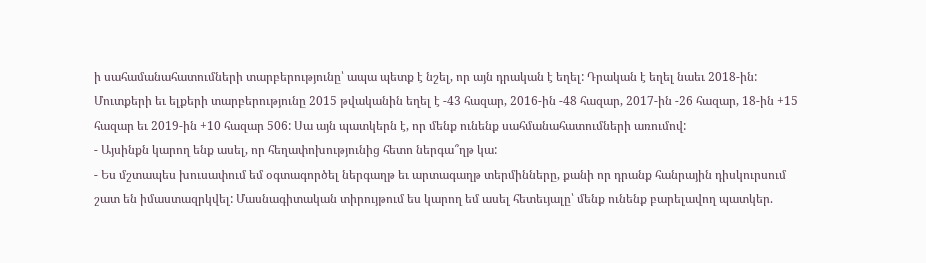ի սահամանահատումների տարբերությունը՝ ապա պետք է նշել, որ այն դրական է եղել: Դրական է եղել նաեւ 2018-ին: Մուտքերի եւ ելքերի տարբերությունը 2015 թվականին եղել է -43 հազար, 2016-ին -48 հազար, 2017-ին -26 հազար, 18-ին +15 հազար եւ 2019-ին +10 հազար 506: Սա այն պատկերն է, որ մենք ունենք սահմանահատումների առումով:
- Այսինքն կարող ենք ասել, որ հեղափոխությունից հետո ներգա՞ղթ կա:
- Ես մշտապես խուսափում եմ օգտագործել ներգաղթ եւ արտագաղթ տերմինները, քանի որ դրանք հանրային դիսկուրսում շատ են իմաստազրկվել: Մասնագիտական տիրույթում ես կարող եմ ասել հետեւյալը՝ մենք ունենք բարելավող պատկեր.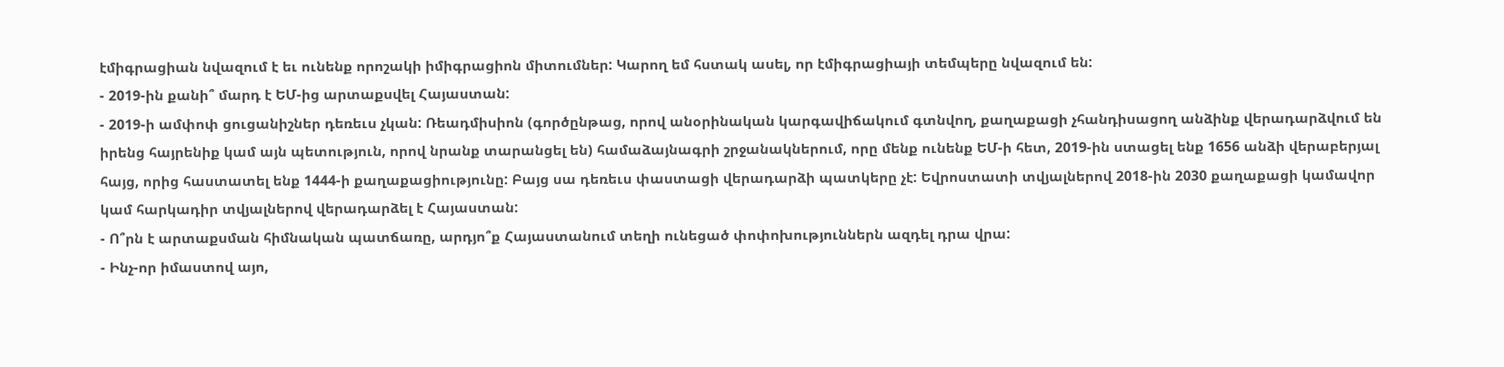էմիգրացիան նվազում է եւ ունենք որոշակի իմիգրացիոն միտումներ: Կարող եմ հստակ ասել, որ էմիգրացիայի տեմպերը նվազում են:
- 2019-ին քանի՞ մարդ է ԵՄ-ից արտաքսվել Հայաստան:
- 2019-ի ամփոփ ցուցանիշներ դեռեւս չկան: Ռեադմիսիոն (գործընթաց, որով անօրինական կարգավիճակում գտնվող, քաղաքացի չհանդիսացող անձինք վերադարձվում են իրենց հայրենիք կամ այն պետություն, որով նրանք տարանցել են) համաձայնագրի շրջանակներում, որը մենք ունենք ԵՄ-ի հետ, 2019-ին ստացել ենք 1656 անձի վերաբերյալ հայց, որից հաստատել ենք 1444-ի քաղաքացիությունը: Բայց սա դեռեւս փաստացի վերադարձի պատկերը չէ: Եվրոստատի տվյալներով 2018-ին 2030 քաղաքացի կամավոր կամ հարկադիր տվյալներով վերադարձել է Հայաստան:
- Ո՞րն է արտաքսման հիմնական պատճառը, արդյո՞ք Հայաստանում տեղի ունեցած փոփոխություններն ազդել դրա վրա:
- Ինչ-որ իմաստով այո,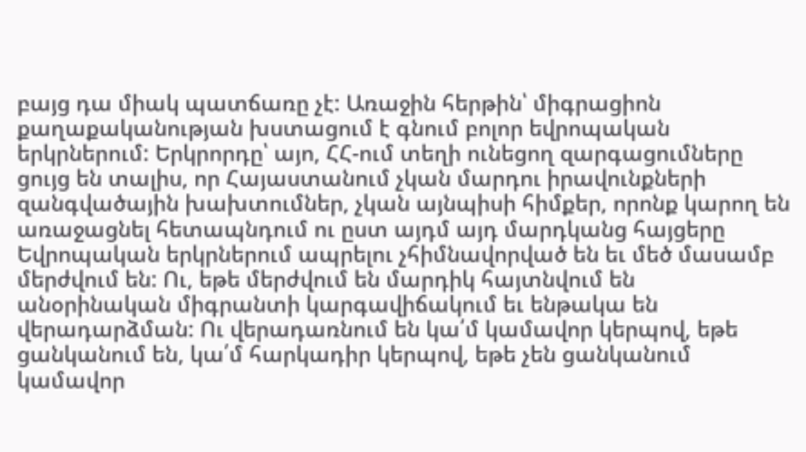բայց դա միակ պատճառը չէ: Առաջին հերթին՝ միգրացիոն քաղաքականության խստացում է գնում բոլոր եվրոպական երկրներում: Երկրորդը՝ այո, ՀՀ-ում տեղի ունեցող զարգացումները ցույց են տալիս, որ Հայաստանում չկան մարդու իրավունքների զանգվածային խախտումներ, չկան այնպիսի հիմքեր, որոնք կարող են առաջացնել հետապնդում ու ըստ այդմ այդ մարդկանց հայցերը Եվրոպական երկրներում ապրելու չհիմնավորված են եւ մեծ մասամբ մերժվում են: Ու, եթե մերժվում են մարդիկ հայտնվում են անօրինական միգրանտի կարգավիճակում եւ ենթակա են վերադարձման: Ու վերադառնում են կա՛մ կամավոր կերպով, եթե ցանկանում են, կա՛մ հարկադիր կերպով, եթե չեն ցանկանում կամավոր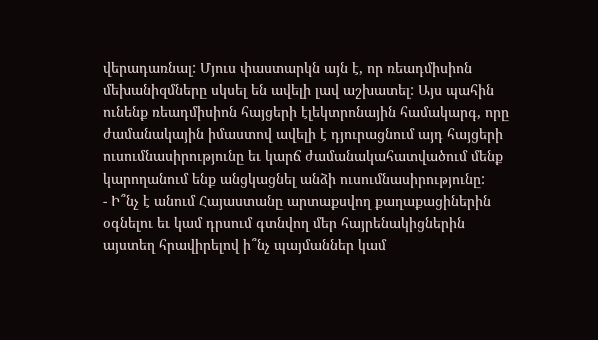վերադառնալ: Մյուս փաստարկն այն է, որ ռեադմիսիոն մեխանիզմները սկսել են ավելի լավ աշխատել: Այս պահին ունենք ռեադմիսիոն հայցերի էլեկտրոնային համակարգ, որը ժամանակային իմաստով ավելի է դյուրացնում այդ հայցերի ուսումնասիրությունը եւ կարճ ժամանակահատվածում մենք կարողանում ենք անցկացնել անձի ուսումնասիրությունը:
- Ի՞նչ է անում Հայաստանը արտաքսվող քաղաքացիներին օգնելու եւ կամ դրսում գտնվող մեր հայրենակիցներին այստեղ հրավիրելով ի՞նչ պայմաններ կամ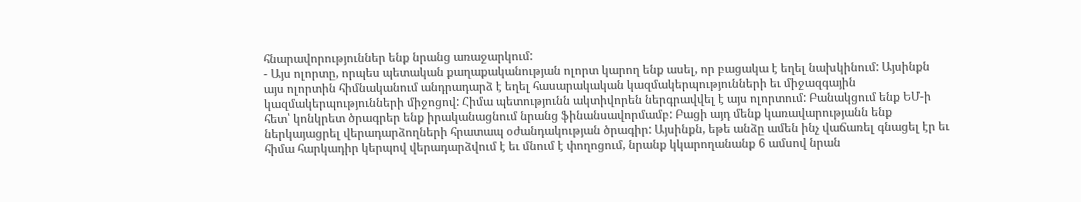հնարավորություններ ենք նրանց առաջարկում:
- Այս ոլորտը, որպես պետական քաղաքականության ոլորտ կարող ենք ասել, որ բացակա է եղել նախկինում: Այսինքն այս ոլորտին հիմնականում անդրադարձ է եղել հասարակական կազմակերպությունների եւ միջազգային կազմակերպությունների միջոցով: Հիմա պետությունն ակտիվորեն ներգրավվել է այս ոլորտում: Բանակցում ենք ԵՄ-ի հետ՝ կոնկրետ ծրագրեր ենք իրականացնում նրանց ֆինանսավորմամբ: Բացի այդ մենք կառավարությանն ենք ներկայացրել վերադարձողների հրատապ օժանդակության ծրագիր: Այսինքն, եթե անձը ամեն ինչ վաճառել գնացել էր եւ հիմա հարկադիր կերպով վերադարձվում է եւ մնում է փողոցում, նրանք կկարողանանք 6 ամսով նրան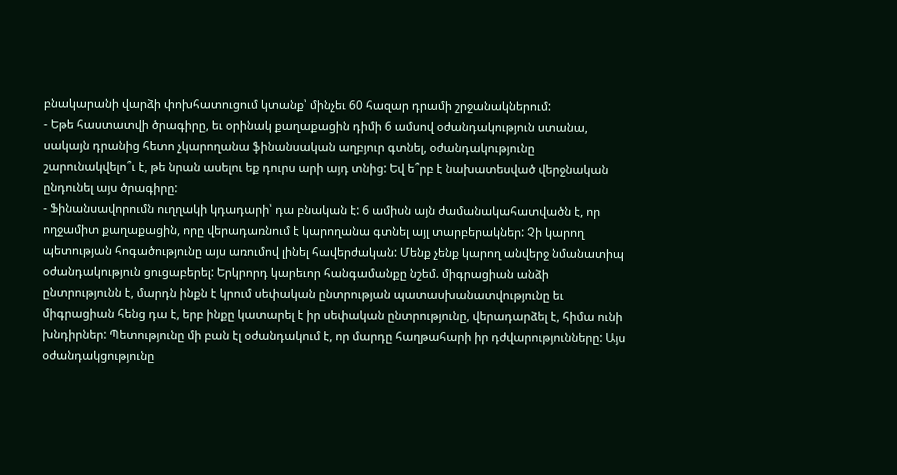բնակարանի վարձի փոխհատուցում կտանք՝ մինչեւ 60 հազար դրամի շրջանակներում:
- Եթե հաստատվի ծրագիրը, եւ օրինակ քաղաքացին դիմի 6 ամսով օժանդակություն ստանա, սակայն դրանից հետո չկարողանա ֆինանսական աղբյուր գտնել, օժանդակությունը շարունակվելո՞ւ է, թե նրան ասելու եք դուրս արի այդ տնից: Եվ ե՞րբ է նախատեսված վերջնական ընդունել այս ծրագիրը:
- Ֆինանսավորումն ուղղակի կդադարի՝ դա բնական է: 6 ամիսն այն ժամանակահատվածն է, որ ողջամիտ քաղաքացին, որը վերադառնում է կարողանա գտնել այլ տարբերակներ: Չի կարող պետության հոգածությունը այս առումով լինել հավերժական: Մենք չենք կարող անվերջ նմանատիպ օժանդակություն ցուցաբերել: Երկրորդ կարեւոր հանգամանքը նշեմ. միգրացիան անձի ընտրությունն է, մարդն ինքն է կրում սեփական ընտրության պատասխանատվությունը եւ միգրացիան հենց դա է, երբ ինքը կատարել է իր սեփական ընտրությունը, վերադարձել է, հիմա ունի խնդիրներ: Պետությունը մի բան էլ օժանդակում է, որ մարդը հաղթահարի իր դժվարությունները: Այս օժանդակցությունը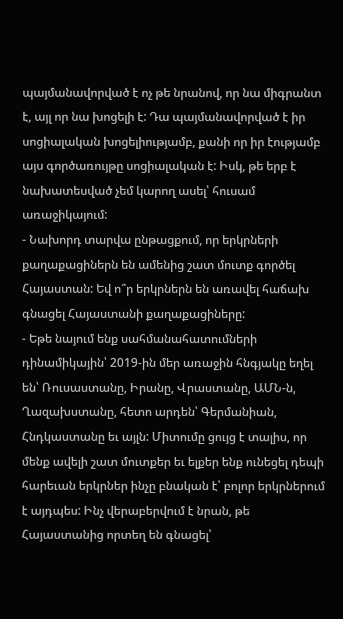պայմանավորված է ոչ թե նրանով, որ նա միգրանտ է, այլ որ նա խոցելի է: Դա պայմանավորված է իր սոցիալական խոցելիությամբ, քանի որ իր էությամբ այս գործառույթը սոցիալական է: Իսկ, թե երբ է նախատեսված չեմ կարող ասել՝ հուսամ առաջիկայում:
- Նախորդ տարվա ընթացքում, որ երկրների քաղաքացիներն են ամենից շատ մուտք գործել Հայաստան: Եվ ո՞ր երկրներն են առավել հաճախ գնացել Հայաստանի քաղաքացիները:
- Եթե նայում ենք սահմանահատումների դինամիկային՝ 2019-ին մեր առաջին հնգյակը եղել են՝ Ռուսաստանը, Իրանը, Վրաստանը, ԱՄՆ-ն, Ղազախստանը, հետո արդեն՝ Գերմանիան, Հնդկաստանը եւ այլն: Միտումը ցույց է տալիս, որ մենք ավելի շատ մուտքեր եւ ելքեր ենք ունեցել դեպի հարեւան երկրներ ինչը բնական է՝ բոլոր երկրներում է այդպես: Ինչ վերաբերվում է նրան, թե Հայաստանից որտեղ են գնացել՝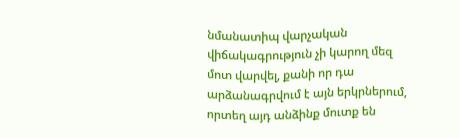նմանատիպ վարչական վիճակագրություն չի կարող մեզ մոտ վարվել, քանի որ դա արձանագրվում է այն երկրներում, որտեղ այդ անձինք մուտք են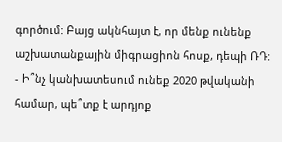գործում: Բայց ակնհայտ է, որ մենք ունենք աշխատանքային միգրացիոն հոսք, դեպի ՌԴ:
- Ի՞նչ կանխատեսում ունեք 2020 թվականի համար, պե՞տք է արդյոք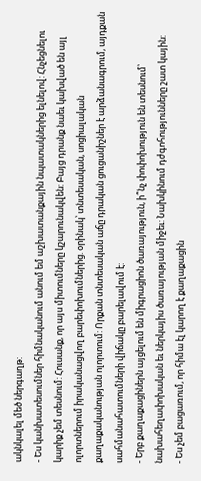ակնկալել մեծ ներգաղթ:
- Ես կանխատեսումներ հիմնականում անում եմ աշխատանքային նպատակներից ելնելով: Հնչեցնելու կարիք չեմ տեսնում: Հուսանք, որ այս միտումները կշարունակվեն: Բայց դրանք նաեւ կախված են այլ ոլորտներում իրականացվող բարեփոխումներից. օրինակ՝ տնտեսական, սոցիալական քաղաքականության ոլորտում: Որքան տնտեսական աճը դրական ցուցանիշներ է արձանագրում, այդքան սահմանահատումների վիճակը բարելավում է:
- Երբ քաղաքացիներն այցելում են միգրացիոն ծառայություն, ի՞նչ փոփոխություն են տեսնում՝ նախահեղափոխական եւ ներկայիս ծառայության միջեւ: Նախկինում դժգոհությունները շատ կային:
- Ես չեմ բացառում, որ հիմա էլ կարող է քաղաքացին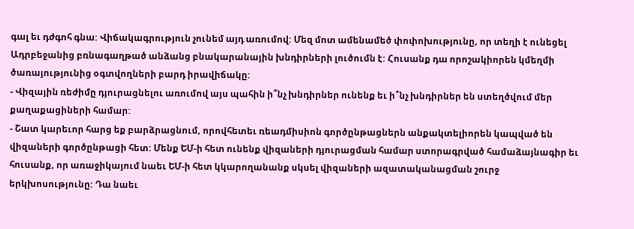գալ եւ դժգոհ գնա: Վիճակագրություն չունեմ այդ առումով: Մեզ մոտ ամենամեծ փոփոխությունը, որ տեղի է ունեցել Ադրբեջանից բռնագաղթած անձանց բնակարանային խնդիրների լուծումն է: Հուսանք դա որոշակիորեն կմեղմի ծառայությունից օգտվողների բարդ իրավիճակը:
- Վիզային ռեժիմը դյուրացնելու առումով այս պահին ի՞նչ խնդիրներ ունենք եւ ի՞նչ խնդիրներ են ստեղծվում մեր քաղաքացիների համար:
- Շատ կարեւոր հարց եք բարձրացնում, որովհետեւ ռեադմիսիոն գործընթացներն անքակտելիորեն կապված են վիզաների գործընթացի հետ: Մենք ԵՄ-ի հետ ունենք վիզաների դյուրացման համար ստորագրված համաձայնագիր եւ հուսանք, որ առաջիկայում նաեւ ԵՄ-ի հետ կկարողանանք սկսել վիզաների ազատականացման շուրջ երկխոսությունը: Դա նաեւ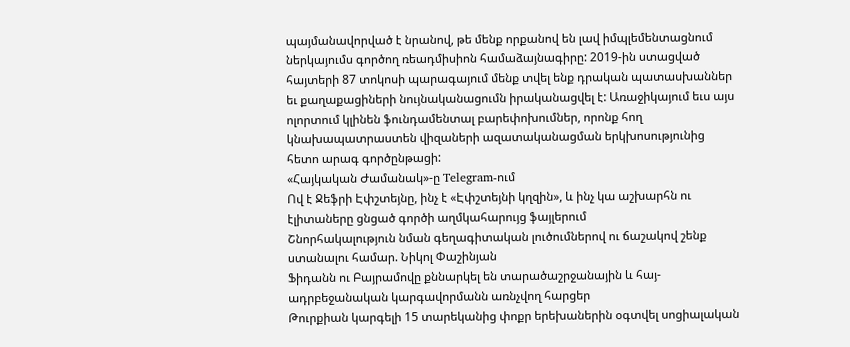պայմանավորված է նրանով, թե մենք որքանով են լավ իմպլեմենտացնում ներկայումս գործող ռեադմիսիոն համաձայնագիրը: 2019-ին ստացված հայտերի 87 տոկոսի պարագայում մենք տվել ենք դրական պատասխաններ եւ քաղաքացիների նույնականացումն իրականացվել է: Առաջիկայում եւս այս ոլորտում կլինեն ֆունդամենտալ բարեփոխումներ, որոնք հող կնախապատրաստեն վիզաների ազատականացման երկխոսությունից հետո արագ գործընթացի:
«Հայկական Ժամանակ»-ը Telegram-ում
Ով է Ջեֆրի Էփշտեյնը, ինչ է «Էփշտեյնի կղզին», և ինչ կա աշխարհն ու էլիտաները ցնցած գործի աղմկահարույց ֆայլերում
Շնորհակալություն նման գեղագիտական լուծումներով ու ճաշակով շենք ստանալու համար. Նիկոլ Փաշինյան
Ֆիդանն ու Բայրամովը քննարկել են տարածաշրջանային և հայ-ադրբեջանական կարգավորմանն առնչվող հարցեր
Թուրքիան կարգելի 15 տարեկանից փոքր երեխաներին օգտվել սոցիալական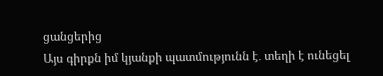ցանցերից
Այս գիրքն իմ կյանքի պատմությունն է․ տեղի է ունեցել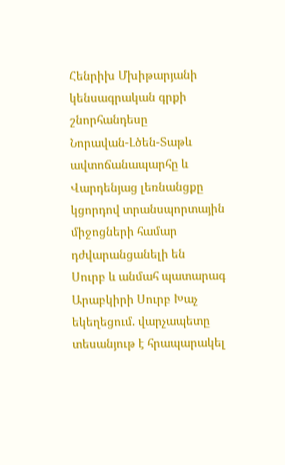Հենրիխ Մխիթարյանի կենսագրական գրքի շնորհանդեսը
Նորավան-Լծեն-Տաթև ավտոճանապարհը և Վարդենյաց լեռնանցքը կցորդով տրանսպորտային միջոցների համար դժվարանցանելի են
Սուրբ և անմահ պատարագ Արաբկիրի Սուրբ Խաչ եկեղեցում. վարչապետը տեսանյութ է հրապարակել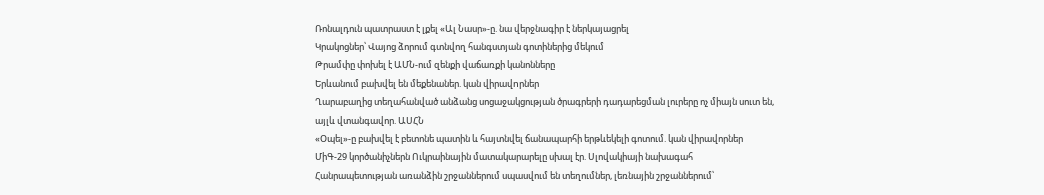Ռոնալդուն պատրաստ է լքել «Ալ Նասր»-ը. նա վերջնագիր է ներկայացրել
Կրակոցներ՝ Վայոց ձորում գտնվող հանգստյան գոտիներից մեկում
Թրամփը փոխել է ԱՄՆ-ում զենքի վաճառքի կանոնները
Երևանում բախվել են մեքենաներ. կան վիրավnրներ
Ղարաբաղից տեղահանված անձանց սոցաջակցության ծրագրերի դադարեցման լուրերը ոչ միայն սուտ են, այլև վտանգավոր. ԱՍՀՆ
«Օպել»-ը բախվել է բետոնե պատին և հայտնվել ճանապարհի երթևեկելի գոտում. կան վիրավորներ
ՄիԳ-29 կործանիչներն Ուկրաինային մատակարարելը սխալ էր. Սլովակիայի նախագահ
Հանրապետության առանձին շրջաններում սպասվում են տեղումներ, լեռնային շրջաններում՝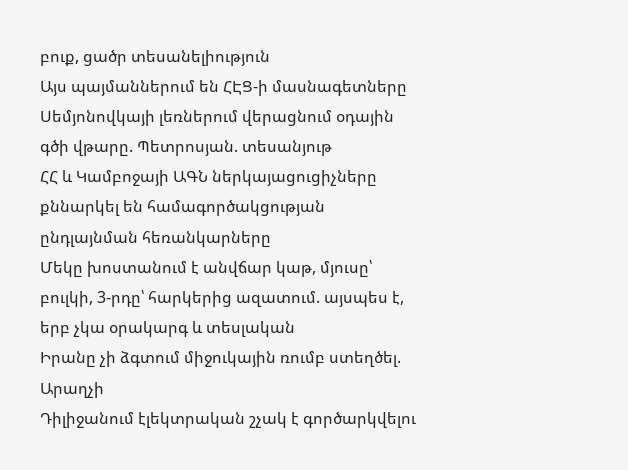բուք, ցածր տեսանելիություն
Այս պայմաններում են ՀԷՑ-ի մասնագետները Սեմյոնովկայի լեռներում վերացնում օդային գծի վթարը. Պետրոսյան. տեսանյութ
ՀՀ և Կամբոջայի ԱԳՆ ներկայացուցիչները քննարկել են համագործակցության ընդլայնման հեռանկարները
Մեկը խոստանում է անվճար կաթ, մյուսը՝ բուլկի, 3-րդը՝ հարկերից ազատում. այսպես է, երբ չկա օրակարգ և տեսլական
Իրանը չի ձգտում միջուկային ռումբ ստեղծել. Արաղչի
Դիլիջանում էլեկտրական շչակ է գործարկվելու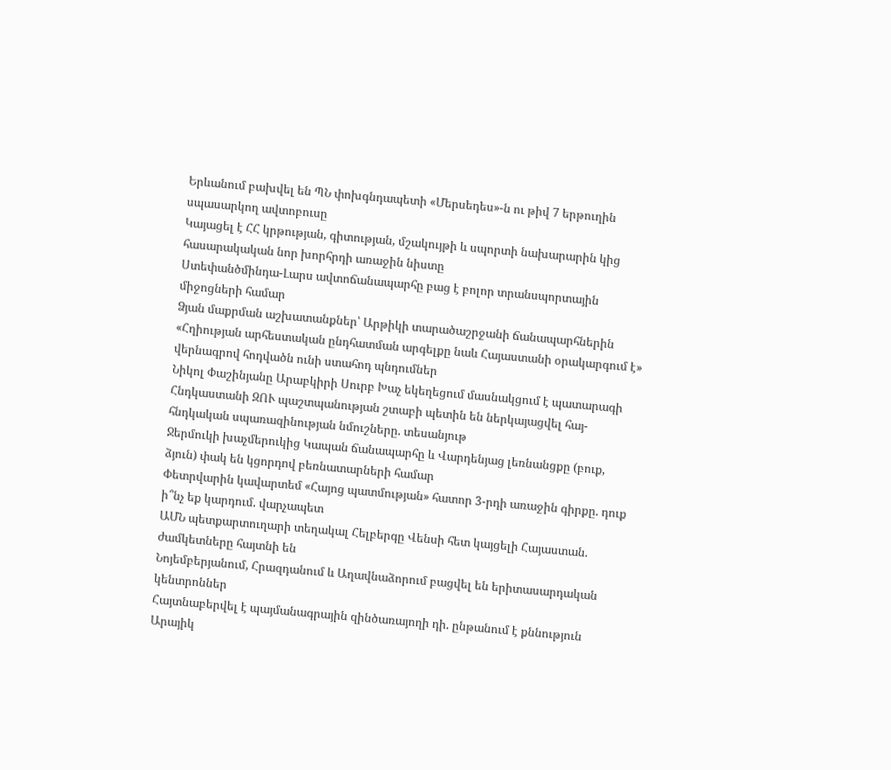Երևանում բախվել են ՊՆ փոխգնդապետի «Մերսեդես»-ն ու թիվ 7 երթուղին սպասարկող ավտոբուսը
Կայացել է ՀՀ կրթության, գիտության, մշակույթի և սպորտի նախարարին կից հասարակական նոր խորհրդի առաջին նիստը
Ստեփանծմինդա-Լարս ավտոճանապարհը բաց է բոլոր տրանսպորտային միջոցների համար
Ձյան մաքրման աշխատանքներ՝ Արթիկի տարածաշրջանի ճանապարհներին
«Հղիության արհեստական ընդհատման արգելքը նաև Հայաստանի օրակարգում է» վերնագրով հոդվածն ունի ստահոդ պնդումներ
Նիկոլ Փաշինյանը Արաբկիրի Սուրբ Խաչ եկեղեցում մասնակցում է պատարագի
Հնդկաստանի ԶՈՒ պաշտպանության շտաբի պետին են ներկայացվել հայ-հնդկական սպառազինության նմուշները. տեսանյութ
Ջերմուկի խաչմերուկից Կապան ճանապարհը և Վարդենյաց լեռնանցքը (բուք, ձյուն) փակ են կցորդով բեռնատարների համար
Փետրվարին կավարտեմ «Հայոց պատմության» հատոր 3-րդի առաջին գիրքը. դուք ի՞նչ եք կարդում. վարչապետ
ԱՄՆ պետքարտուղարի տեղակալ Հելբերգը Վենսի հետ կայցելի Հայաստան. ժամկետները հայտնի են
Նոյեմբերյանում, Հրազդանում և Աղավնաձորում բացվել են երիտասարդական կենտրոններ
Հայտնաբերվել է պայմանագրային զինծառայողի դի. ընթանում է քննություն
Արայիկ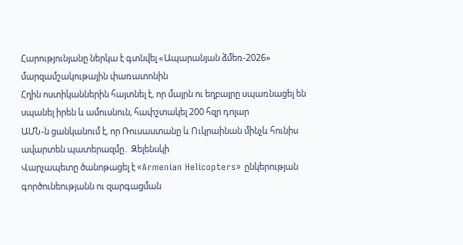Հարությունյանը ներկա է գտնվել «Ապարանյան ձմեռ-2026» մարզամշակութային փառատոնին
Հղին ոստիկաններին հայտնել է, որ մայրն ու եղբայրը սպառնացել են սպանել իրեն և ամուսնուն, հափշտակել 200 հզր դոլար
ԱՄՆ-ն ցանկանում է, որ Ռուսաստանը և Ուկրաինան մինչև հունիս ավարտեն պատերազմը․ Զելենսկի
Վարչապետը ծանոթացել է «Armenian Helicopters» ընկերության գործունեությանն ու զարգացման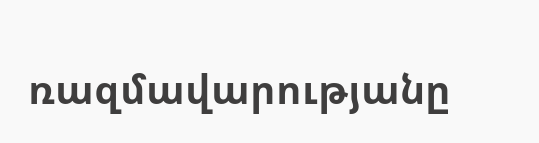ռազմավարությանը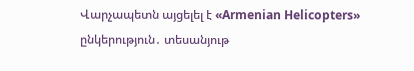Վարչապետն այցելել է «Armenian Helicopters» ընկերություն․ տեսանյութ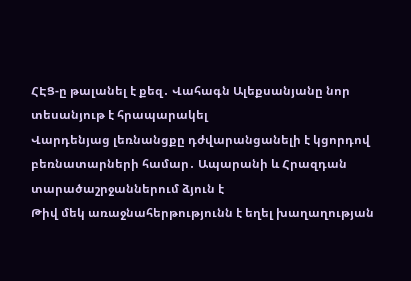ՀԷՑ-ը թալանել է քեզ․ Վահագն Ալեքսանյանը նոր տեսանյութ է հրապարակել
Վարդենյաց լեռնանցքը դժվարանցանելի է կցորդով բեռնատարների համար․ Ապարանի և Հրազդան տարածաշրջաններում ձյուն է
Թիվ մեկ առաջնահերթությունն է եղել խաղաղության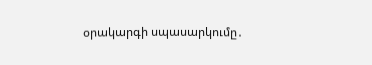օրակարգի սպասարկումը․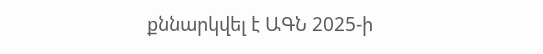քննարկվել է ԱԳՆ 2025-ի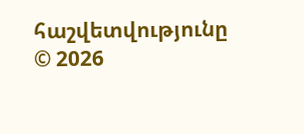հաշվետվությունը
© 2026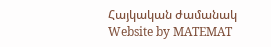Հայկական ժամանակ
Website by MATEMAT